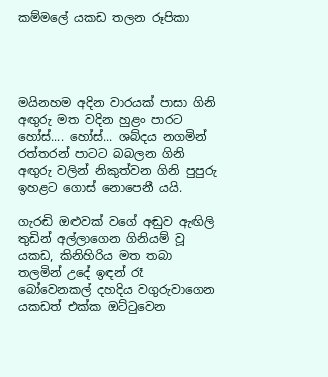කම්මලේ යකඩ තලන රූපිකා




මයිනහම අදින වාරයක් පාසා ගිනි අඟුරු මත වදින හුළං පාරට හෝස්.... හෝස්... ශබ්දය නගමින් රත්තරන් පාටට බබලන ගිනි අඟුරු වලින් නිකුත්වන ගිනි පුපුරු ඉහළට ගොස් නොපෙනී යයි.

ගැරඬි ඔළුවක් වගේ අඬුව ඇඟිලි තුඩින් අල්ලාගෙන ගිනියම් වූ යකඩ, කිනිහිරිය මත තබා තලමින් උදේ ඉඳන් රෑ බෝවෙනකල් දහදිය වගුරුවාගෙන යකඩත් එක්ක ඔට්ටුවෙන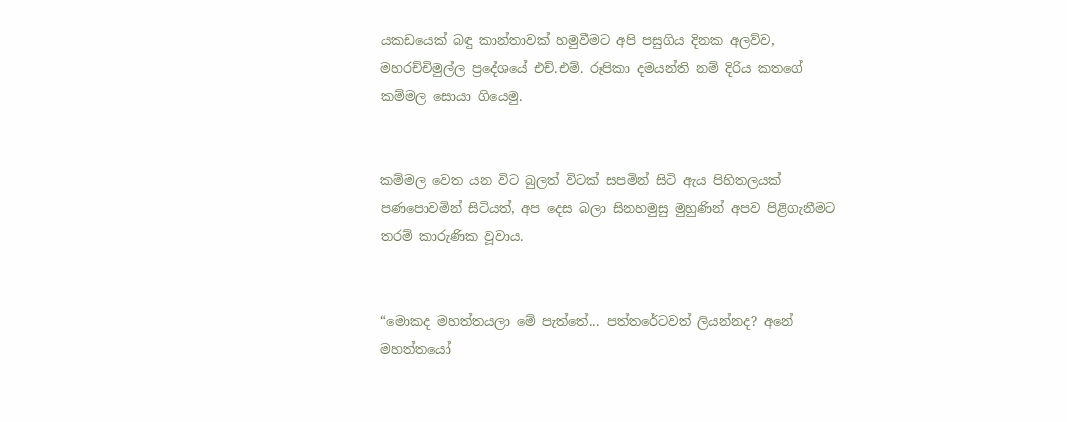යකඩයෙක් බඳු කාන්තාවක් හමුවීමට අපි පසුගිය දිනක අලව්ව, මහරච්චිමුල්ල ප්‍රදේශයේ එච්.එම්. රූපිකා දමයන්ති නම් දිරිය කතගේ කම්මල සොයා ගියෙමු.


කම්මල වෙත යන විට බුලත් විටක් සපමින් සිටි ඇය පිහිතලයක් පණපොවමින් සිටියත්, අප දෙස බලා සිනහමුසු මුහුණින් අපව පිළිගැනීමට තරම් කාරුණික වූවාය.


“මොකද මහත්තයලා මේ පැත්තේ... පත්තරේටවත් ලියන්නද? අනේ මහත්තයෝ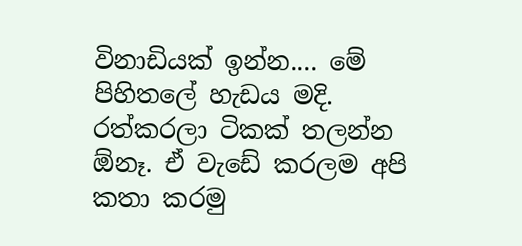විනාඩියක් ඉන්න.... මේ පිහිතලේ හැඩය මදි. රත්කරලා ටිකක් තලන්න ඕනෑ. ඒ වැඩේ කරලම අපි කතා කරමු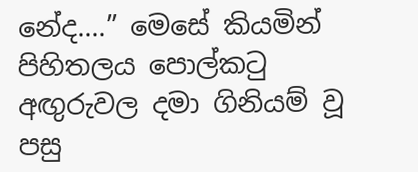නේද....” මෙසේ කියමින් පිහිතලය පොල්කටු අඟුරුවල දමා ගිනියම් වූ පසු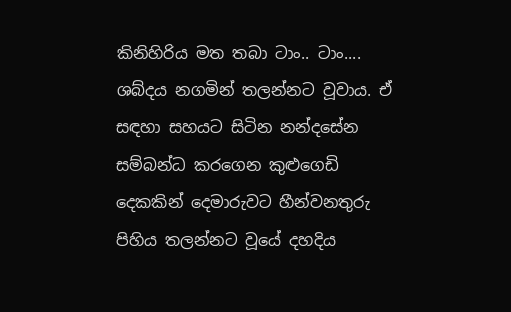කිනිහිරිය මත තබා ටාං.. ටාං.... ශබ්දය නගමින් තලන්නට වූවාය. ඒ සඳහා සහයට සිටින නන්දසේන සම්බන්ධ කරගෙන කුළුගෙඩි දෙකකින් දෙමාරුවට හීන්වනතුරු පිහිය තලන්නට වූයේ දහදිය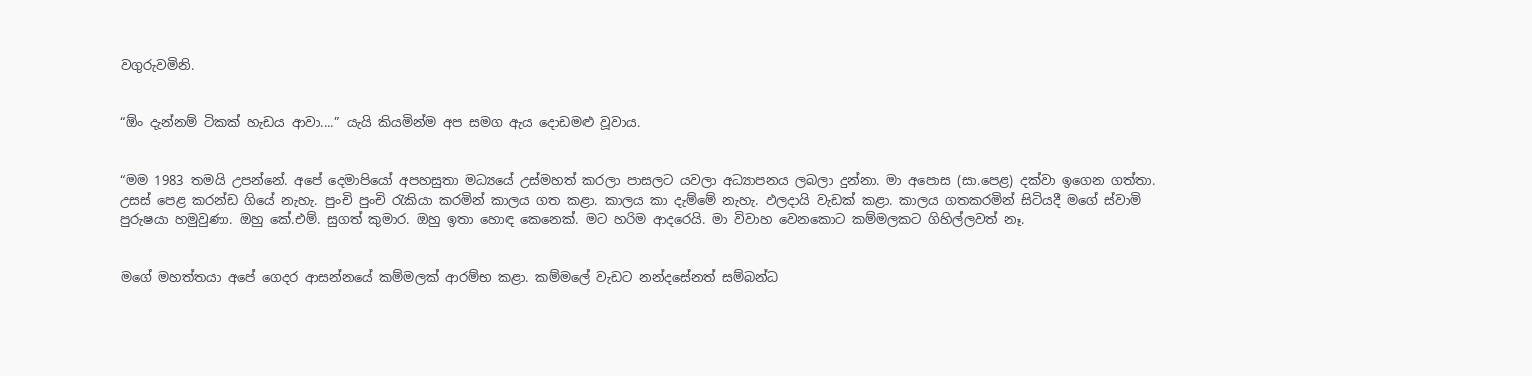වගුරුවමිනි.


“ඕං දැන්නම් ටිකක් හැඩය ආවා....” යැයි කියමින්ම අප සමග ඇය දොඩමළු වූවාය.


“මම 1983 තමයි උපන්නේ. අපේ දෙමාපියෝ අපහසුතා මධ්‍යයේ උස්මහත් කරලා පාසලට යවලා අධ්‍යාපනය ලබලා දුන්නා. මා අපොස (සා.පෙළ) දක්වා ඉගෙන ගත්තා. උසස් පෙළ කරන්ඩ ගියේ නැහැ. පුංචි පුංචි රැකියා කරමින් කාලය ගත කළා. කාලය කා දැම්මේ නැහැ. ඵලදායි වැඩක් කළා. කාලය ගතකරමින් සිටියදී මගේ ස්වාමි පුරුෂයා හමුවුණා. ඔහු කේ.එම්. සුගත් කුමාර. ඔහු ඉතා හොඳ කෙනෙක්. මට හරිම ආදරෙයි. මා විවාහ වෙනකොට කම්මලකට ගිහිල්ලවත් නෑ.


මගේ මහත්තයා අපේ ගෙදර ආසන්නයේ කම්මලක් ආරම්භ කළා. කම්මලේ වැඩට නන්දසේනත් සම්බන්ධ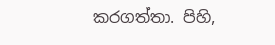කරගත්තා. පිහි,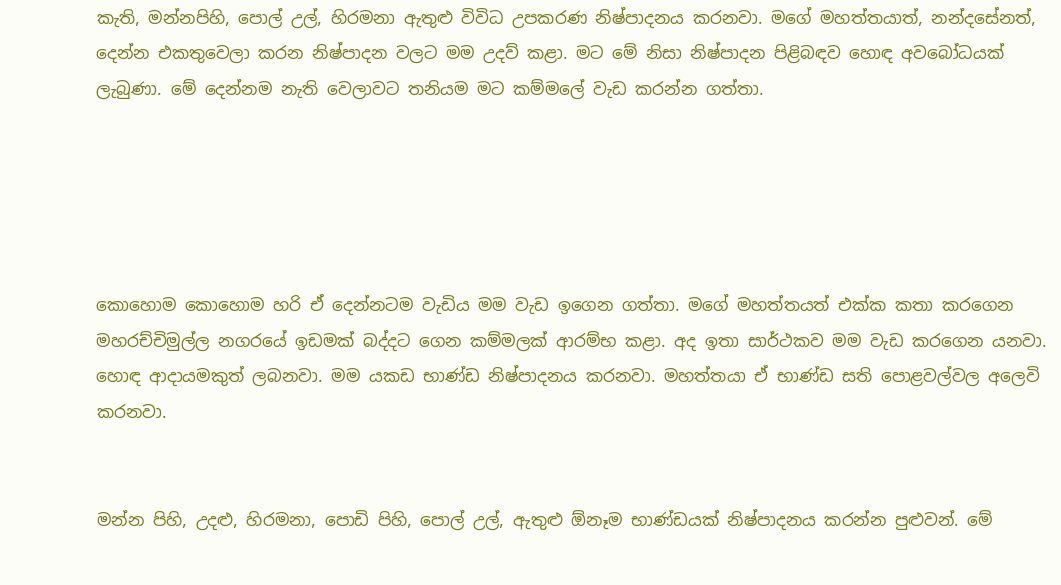කැති, මන්නපිහි, පොල් උල්, හිරමනා ඇතුළු විවිධ උපකරණ නිෂ්පාදනය කරනවා. මගේ මහත්තයාත්, නන්දසේනත්, දෙන්න එකතුවෙලා කරන නිෂ්පාදන වලට මම උදව් කළා. මට මේ නිසා නිෂ්පාදන පිළිබඳව හොඳ අවබෝධයක් ලැබුණා. මේ දෙන්නම නැති වෙලාවට තනියම මට කම්මලේ වැඩ කරන්න ගත්තා.





කොහොම කොහොම හරි ඒ දෙන්නටම වැඩිය මම වැඩ ඉගෙන ගත්තා. මගේ මහත්තයත් එක්ක කතා කරගෙන මහරච්චිමුල්ල නගරයේ ඉඩමක් බද්දට ගෙන කම්මලක් ආරම්භ කළා. අද ඉතා සාර්ථකව මම වැඩ කරගෙන යනවා. හොඳ ආදායමකුත් ලබනවා. මම යකඩ භාණ්ඩ නිෂ්පාදනය කරනවා. මහත්තයා ඒ භාණ්ඩ සති පොළවල්වල අලෙවි කරනවා.


මන්න පිහි, උදළු, හිරමනා, පොඩි පිහි, පොල් උල්, ඇතුළු ඕනෑම භාණ්ඩයක් නිෂ්පාදනය කරන්න පුළුවන්. මේ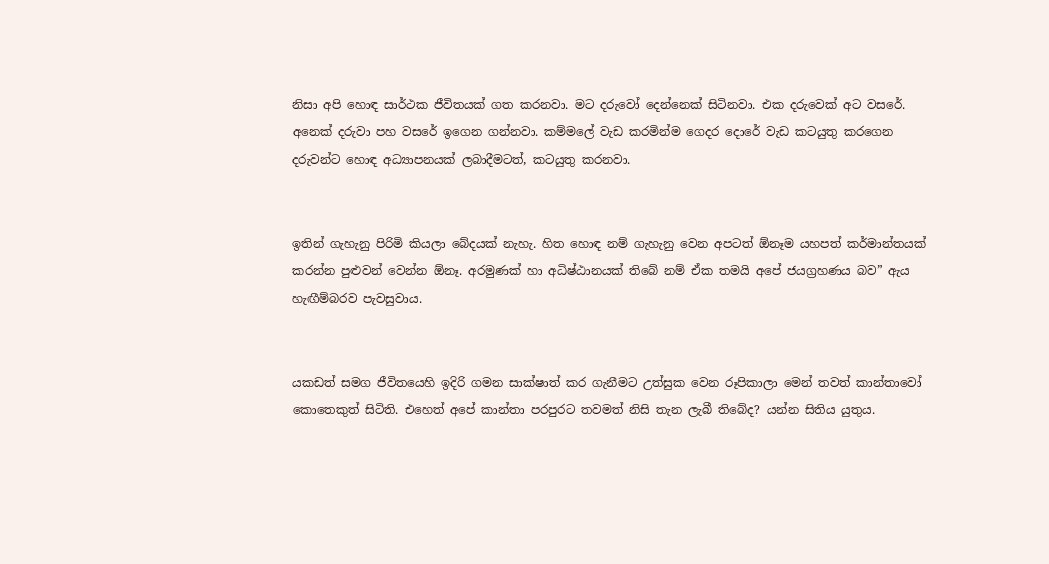නිසා අපි හොඳ සාර්ථක ජීවිතයක් ගත කරනවා. මට දරුවෝ දෙන්නෙක් සිටිනවා. එක දරුවෙක් අට වසරේ. අනෙක් දරුවා පහ වසරේ ඉගෙන ගන්නවා. කම්මලේ වැඩ කරමින්ම ගෙදර දොරේ වැඩ කටයුතු කරගෙන දරුවන්ට හොඳ අධ්‍යාපනයක් ලබාදීමටත්, කටයුතු කරනවා.


ඉතින් ගැහැනු පිරිමි කියලා බේදයක් නැහැ. හිත හොඳ නම් ගැහැනු වෙන අපටත් ඕනෑම යහපත් කර්මාන්තයක් කරන්න පුළුවන් වෙන්න ඕනෑ. අරමුණක් හා අධිෂ්ඨානයක් තිබේ නම් ඒක තමයි අපේ ජයග්‍රහණය බව” ඇය හැඟීම්බරව පැවසුවාය.


යකඩත් සමග ජීවිතයෙහි ඉදිරි ගමන සාක්ෂාත් කර ගැනීමට උත්සුක වෙන රූපිකාලා මෙන් තවත් කාන්තාවෝ කොතෙකුත් සිටිති. එහෙත් අපේ කාන්තා පරපුරට තවමත් නිසි තැන ලැබී තිබේද? යන්න සිතිය යුතුය.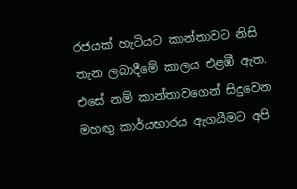රජයක් හැටියට කාන්තාවට නිසි තැන ලබාදීමේ කාලය එළඹී ඇත. එසේ නම් කාන්තාවගෙන් සිදුවෙන මහඟු කාර්යභාරය ඇගයීමට අපි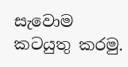සැවොම කටයුතු කරමු.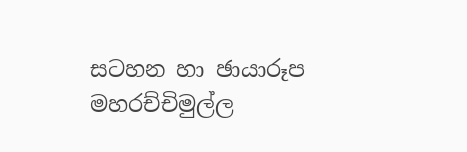සටහන හා ඡායාරූප
මහරච්චිමුල්ල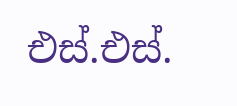එස්.එස්.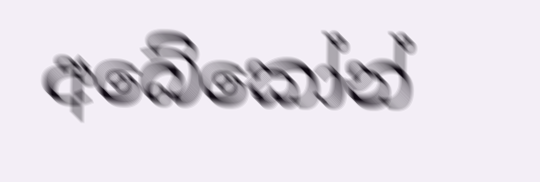අබේකෝන්